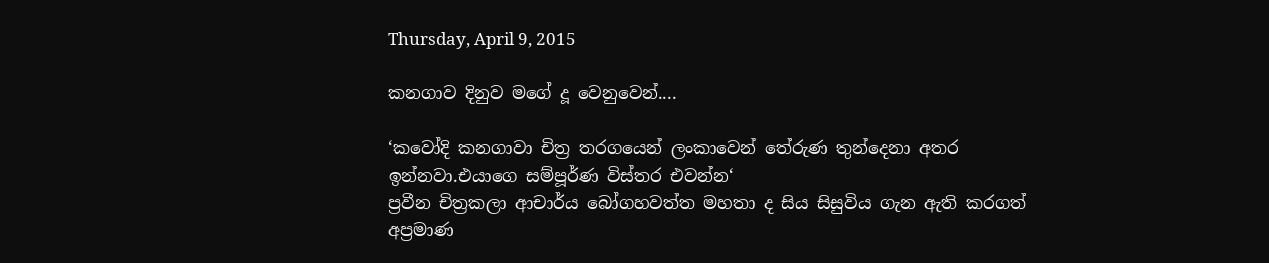Thursday, April 9, 2015

කනගාව දිනුව මගේ දූ වෙනුවෙන්....

‘කවෝදි කනගාවා චිත්‍ර තරගයෙන් ලංකාවෙන් තේරුණ තුන්දෙනා අතර ඉන්නවා.එයාගෙ සම්පූර්ණ විස්තර එවන්න‘
ප්‍රවීන චිත්‍රකලා ආචාර්ය බෝගහවත්ත මහතා ද සිය සිසුවිය ගැන ඇති කරගත් අප්‍රමාණ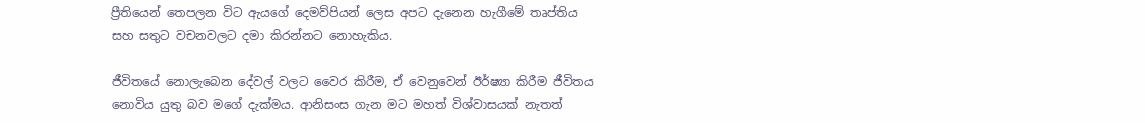ප්‍රීතියෙන් තෙපලන විට ඇයගේ දෙමව්පියන් ලෙස අපට දැනෙන හැගීමේ තෘප්තිය සහ සතුට වචනවලට දමා කිරන්නට නොහැකිය.

ජීවිතයේ නොලැබෙන දේවල් වලට වෛර කිරීම, ඒ වෙනුවෙන් ඊර්ෂ්‍යා කිරීම ජීවිතය නොවිය යුතු බව මගේ දැක්මය. ආනිසංස ගැන මට මහත් විශ්වාසයක් නැතත්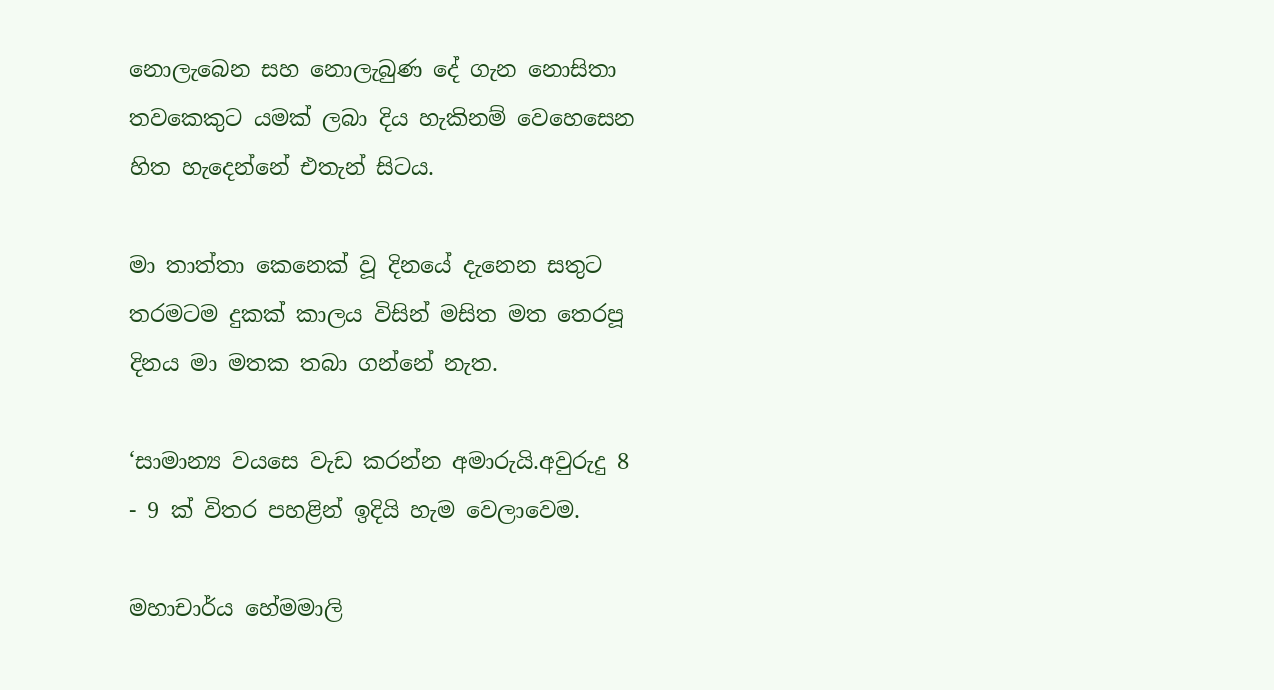නොලැබෙන සහ නොලැබුණ දේ ගැන නොසිතා තවකෙකුට යමක් ලබා දිය හැකිනම් වෙහෙසෙන හිත හැදෙන්නේ එතැන් සිටය.

මා තාත්තා කෙනෙක් වූ දිනයේ දැනෙන සතුට තරමටම දුකක් කාලය විසින් මසිත මත තෙරපූ දිනය මා මතක තබා ගන්නේ නැත.

‘සාමාන්‍ය වයසෙ වැඩ කරන්න අමාරුයි.අවුරුදු 8 - 9 ක් විතර පහළින් ඉදියි හැම වෙලාවෙම.

මහාචාර්ය හේමමාලි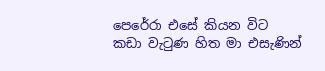පෙරේරා එසේ කියන විට කඩා වැටුණ හිත මා එසැණින්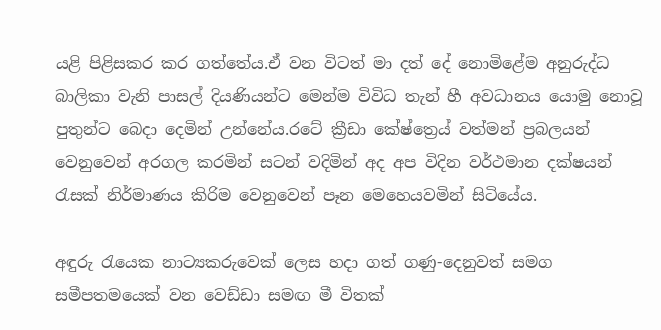යළි පිළිසකර කර ගත්තේය.ඒ වන විටත් මා දත් දේ නොමිළේම අනුරුද්ධ බාලිකා වැනි පාසල් දියණියන්ට මෙන්ම විවිධ තැන් හී අවධානය යොමු නොවූ පුතුන්ට බෙදා දෙමින් උන්නේය.රටේ ක්‍රීඩා කේෂ්ත්‍රෙය් වත්මන් ප්‍රබලයන් වෙනුවෙන් අරගල කරමින් සටන් වදිමින් අද අප විදින වර්ථමාන දක්ෂයන් රැසක් නිර්මාණය කිරිම වෙනුවෙන් පෑන මෙහෙයවමින් සිටියේය.

අඳුරු රැයෙක නාට්‍යකරුවෙක් ලෙස හදා ගත් ගණු-දෙනුවත් සමග සමීපතමයෙක් වන වෙඩ්ඩා සමඟ මී විතක්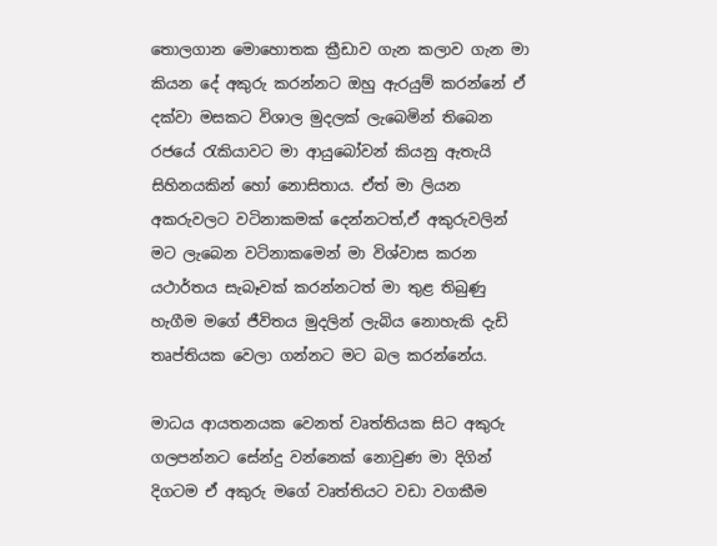තොලගාන මොහොතක ක්‍රීඩාව ගැන කලාව ගැන මා කියන දේ අකුරු කරන්නට ඔහු ඇරයුම් කරන්නේ ඒ දක්වා මසකට විශාල මුදලක් ලැබෙමින් තිබෙන රජයේ රැකියාවට මා ආයුබෝවන් කියනු ඇතැයි සිහිනයකින් හෝ නොසිතාය. ඒත් මා ලියන අකරුවලට වටිනාකමක් දෙන්නටත්,ඒ අකුරුවලින් මට ලැබෙන වටිනාකමෙන් මා විශ්වාස කරන යථාර්තය සැබෑවක් කරන්නටත් මා තුළ තිබුණු හැගීම මගේ ජීවිතය මුදලින් ලැබිය නොහැකි දැඩි තෘප්තියක වෙලා ගන්නට මට බල කරන්නේය.

මාධය ආයතනයක වෙනත් වෘත්තියක සිට අකුරු ගලපන්නට සේන්දු වන්නෙක් නොවුණ මා දිගින් දිගටම ඒ අකුරු මගේ වෘත්තියට වඩා වගකීම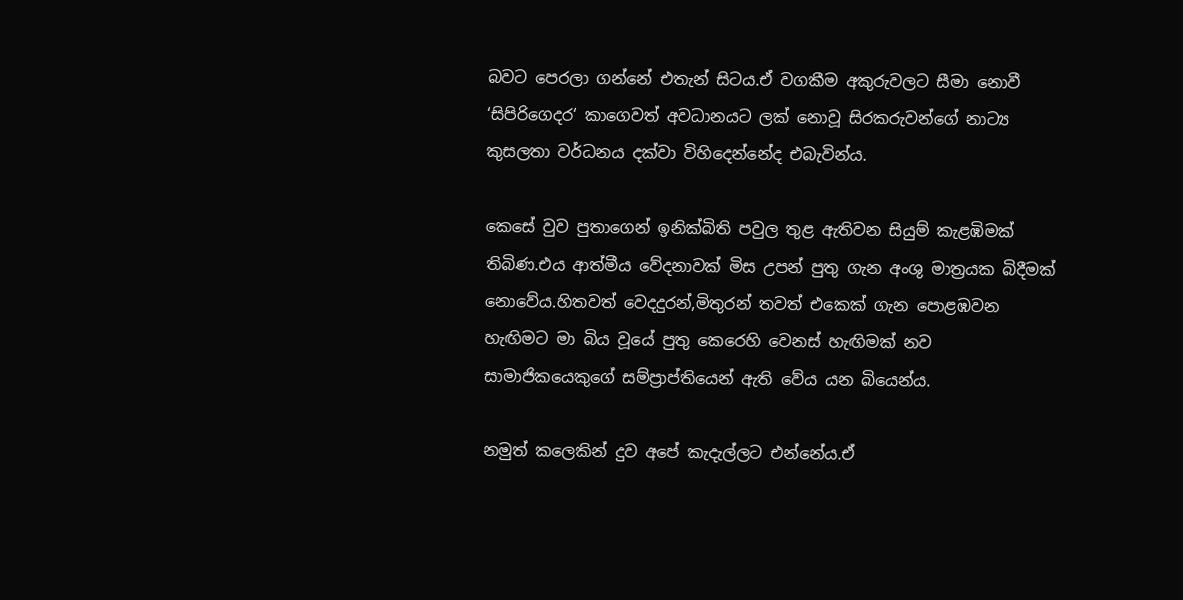බවට පෙරලා ගන්නේ එතැන් සිටය.ඒ වගකීම අකුරුවලට සීමා නොවී ‘සිපිරිගෙදර‘ කාගෙවත් අවධානයට ලක් නොවූ සිරකරුවන්ගේ නාට්‍ය කුසලතා වර්ධනය දක්වා විහිදෙන්නේද එබැවින්ය.

කෙසේ වුව පුතාගෙන් ඉනික්බිති පවුල තුළ ඇතිවන සියුම් කැළඹිමක් තිබිණ.එය ආත්මීය වේදනාවක් මිස උපන් පුතු ගැන අංශු මාත්‍රයක බිදීමක් නොවේය.හිතවත් වෙදදුරන්,මිතුරන් තවත් එකෙක් ගැන පොළඹවන හැඟිමට මා බිය වූයේ පුතු කෙරෙහි වෙනස් හැඟිමක් නව සාමාජිකයෙකුගේ සම්ප්‍රාප්තියෙන් ඇති වේය යන බියෙන්ය.

නමුත් කලෙකින් දුව අපේ කැදැල්ලට එන්නේය.ඒ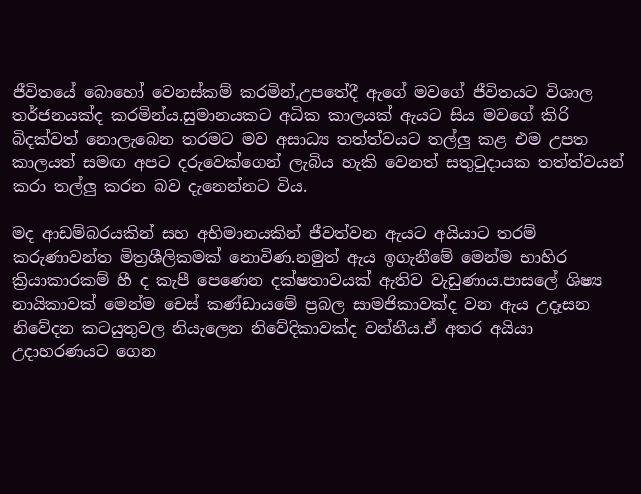ජීවිතයේ බොහෝ වෙනස්කම් කරමින්,උපතේදී ඇගේ මවගේ ජීවිතයට විශාල තර්ජනයක්ද කරමින්ය.සුමානයකට අධික කාලයක් ඇයට සිය මවගේ කිරි බිදක්වත් නොලැබෙන තරමට මව අසාධ්‍ය තත්ත්වයට තල්ලු කළ එම උපත කාලයත් සමඟ අපට දරුවෙක්ගෙන් ලැබිය හැකි වෙනත් සතුටුදායක තත්ත්වයන් කරා තල්ලු කරන බව දැනෙන්නට විය.

මද ආඩම්බරයකින් සහ අභිමානයකින් ජීවත්වන ඇයට අයියාට තරම් කරුණාවන්ත මිත්‍රශීලිකමක් නොවිණ.නමුත් ඇය ඉගැනීමේ මෙන්ම භාහිර ක්‍රියාකාරකම් හී ද කැපී පෙණෙන දක්ෂතාවයක් ඇතිව වැඩුණාය.පාසලේ ශිෂ්‍ය නායිකාවක් මෙන්ම චෙස් කණ්ඩායමේ ප්‍රබල සාමජිකාවක්ද වන ඇය උදෑසන නිවේදන කටයුතුවල නියැලෙන නිවේදිකාවක්ද වන්නීය.ඒ අතර අයියා උදාහරණයට ගෙන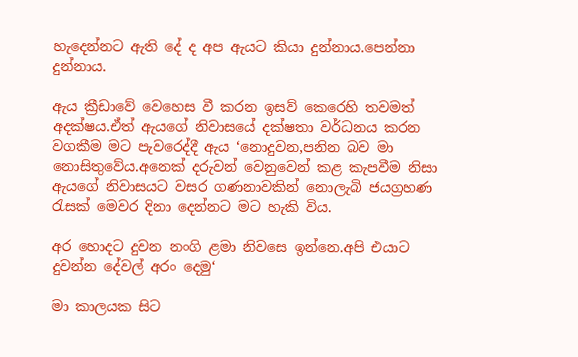හැදෙන්නට ඇති දේ ද අප ඇයට කියා දුන්නාය.පෙන්නා දුන්නාය.

ඇය ක්‍රීඩාවේ වෙහෙස වී කරන ඉසව් කෙරෙහි තවමත් අදක්ෂය.ඒත් ඇයගේ නිවාසයේ දක්ෂතා වර්ධනය කරන වගකීම මට පැවරෙද්දී ඇය ‘නොදුවන,පනින බව මා නොසිතුවේය.අනෙක් දරුවන් වෙනුවෙන් කළ කැපවීම නිසා ඇයගේ නිවාසයට වසර ගණනාවකින් නොලැබි ජයග්‍රහණ රැසක් මෙවර දිනා දෙන්නට මට හැකි විය.

අර හොදට දුවන නංගි ළමා නිවසෙ ඉන්නෙ.අපි එයාට දුවන්න දේවල් අරං දෙමු‘

මා කාලයක සිට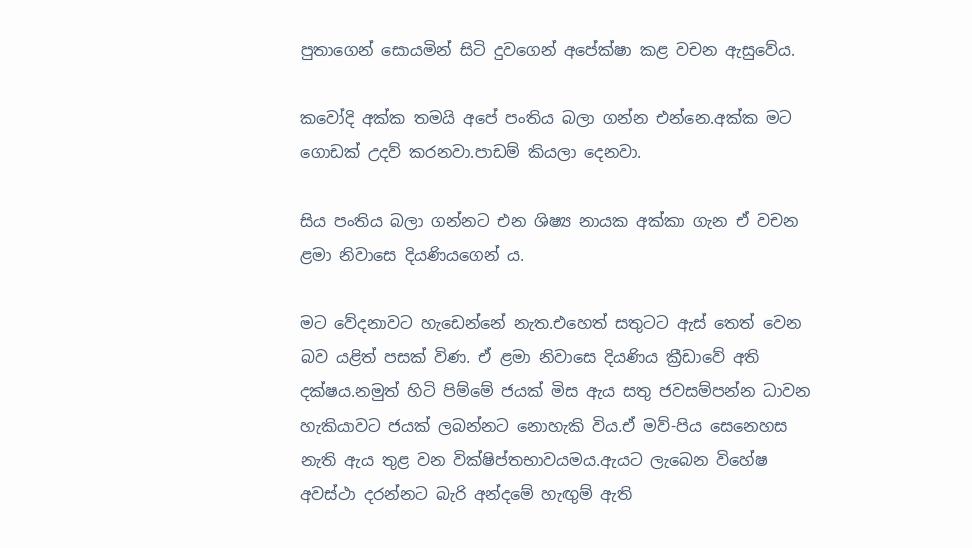පුතාගෙන් සොයමින් සිටි දුවගෙන් අපේක්ෂා කළ වචන ඇසුවේය.

කවෝදි අක්ක තමයි අපේ පංතිය බලා ගන්න එන්නෙ.අක්ක මට ගොඩක් උදව් කරනවා.පාඩම් කියලා දෙනවා.

සිය පංතිය බලා ගන්නට එන ශිෂ්‍ය නායක අක්කා ගැන ඒ වචන ළමා නිවාසෙ දියණියගෙන් ය.

මට වේදනාවට හැඩෙන්නේ නැත.එහෙත් සතුටට ඇස් තෙත් වෙන බව යළිත් පසක් විණ. ඒ ළමා නිවාසෙ දියණිය ක්‍රීඩාවේ අති දක්ෂය.නමුත් හිටි පිම්මේ ජයක් මිස ඇය සතු ජවසම්පන්න ධාවන හැකියාවට ජයක් ලබන්නට නොහැකි විය.ඒ මව්-පිය සෙනෙහස නැති ඇය තුළ වන වික්ෂිප්තභාවයමය.ඇයට ලැබෙන විහේෂ අවස්ථා දරන්නට බැරි අන්දමේ හැඟුම් ඇති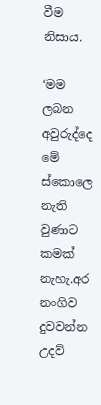වීම නිසාය.

‘මම ලබන අවුරුද්දෙ මේ ස්කොලෙ නැති වුණාට කමක් නැහැ.අර නංගිව දුවවන්න උදව්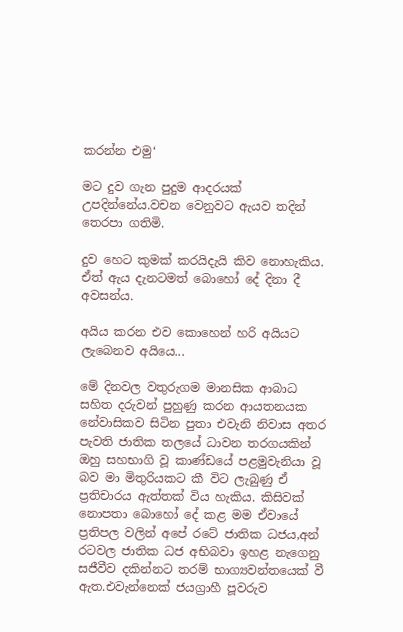කරන්න එමු‘

මට දුව ගැන පුදුම ආදරයක් උපදින්නේය.වචන වෙනුවට ඇයව තදින් තෙරපා ගතිමි.

දුව හෙට කුමක් කරයිදැයි කිව නොහැකිය. ඒත් ඇය දැනටමත් බොහෝ දේ දිනා දී අවසන්ය.

අයිය කරන එව කොහෙන් හරි අයියට ලැබෙනව අයියෙ...

මේ දිනවල වතුරුගම මානසික ආබාධ සහිත දරුවන් පුහුණු කරන ආයතනයක නේවාසිකව සිටින පුතා එවැනි නිවාස අතර පැවති ජාතික තලයේ ධාවන තරගයකින් ඔහු සහභාගි වූ කාණ්ඩයේ පළමුවැනියා වූ බව මා මිතුරියකට කී විට ලැබුණු ඒ ප්‍රතිචාරය ඇත්තක් විය හැකිය. කිසිවක් නොපතා බොහෝ දේ කළ මම ඒවායේ ප්‍රතිපල වලින් අපේ රටේ ජාතික ධජය,අන් රටවල ජාතික ධජ අභිබවා ඉහළ නැගෙනු සජීවීව දකින්නට තරම් භාග්‍යවන්තයෙක් වී ඇත.එවැන්නෙක් ජයග්‍රාහී පූවරුව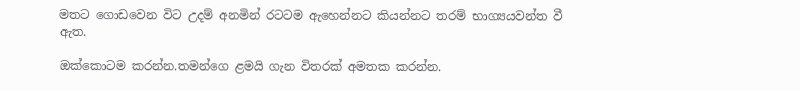මතට ගොඩවෙන විට උදම් අනමින් රටටම ඇහෙන්නට කියන්නට තරම් භාග්‍යයවන්ත වී ඇත.

ඔක්කොටම කරන්න.තමන්ගෙ ළමයි ගැන විතරක් අමතක කරන්න.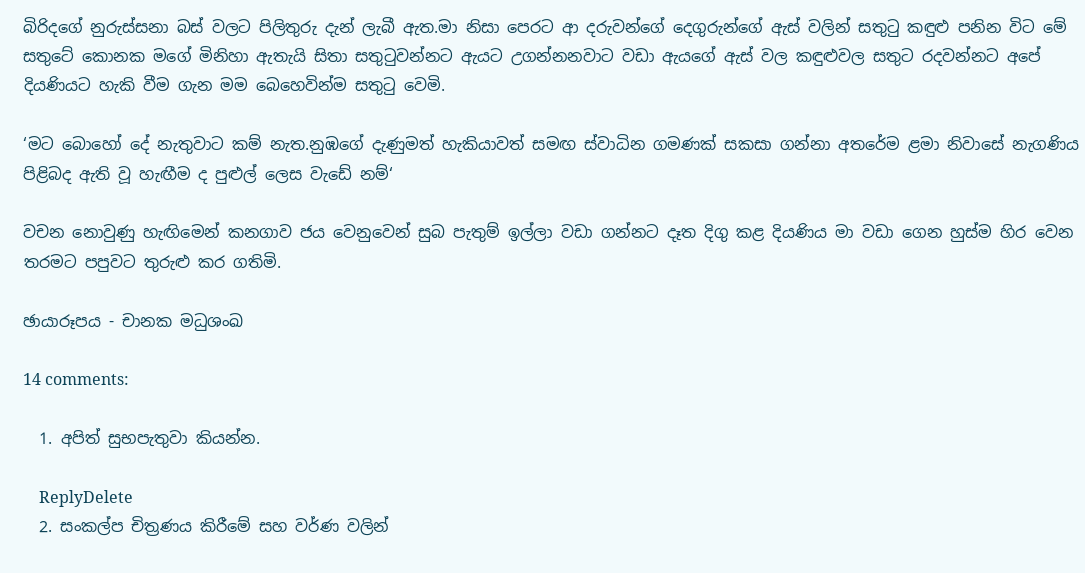බිරිදගේ නුරුස්සනා බස් වලට පිලිතුරු දැන් ලැබී ඇත.මා නිසා පෙරට ආ දරුවන්ගේ දෙගුරුන්ගේ ඇස් වලින් සතුටු කඳුළු පනින විට මේ සතුටේ කොනක මගේ මිනිහා ඇතැයි සිතා සතුටුවන්නට ඇයට උගන්නනවාට වඩා ඇයගේ ඇස් වල කඳුළුවල සතුට රදවන්නට අපේ දියණියට හැකි වීම ගැන මම බෙහෙවින්ම සතුටු වෙමි.

‘මට බොහෝ දේ නැතුවාට කම් නැත.නුඹගේ දැණුමත් හැකියාවත් සමඟ ස්වාධින ගමණක් සකසා ගන්නා අතරේම ළමා නිවාසේ නැගණිය පිළිබද ඇති වූ හැඟීම ද පුළුල් ලෙස වැඩේ නම්‘

වචන නොවුණු හැඟිමෙන් කනගාව ජය වෙනුවෙන් සුබ පැතුම් ඉල්ලා වඩා ගන්නට දෑත දිගු කළ දියණිය මා වඩා ගෙන හුස්ම හිර වෙන තරමට පපුවට තුරුළු කර ගතිමි.

ඡායාරූපය - චානක මධුශංඛ

14 comments:

  1. අපිත් සුභපැතුවා කියන්න.

    ReplyDelete
  2. සංකල්ප චිත්‍රණය කිරීමේ සහ වර්ණ වලින්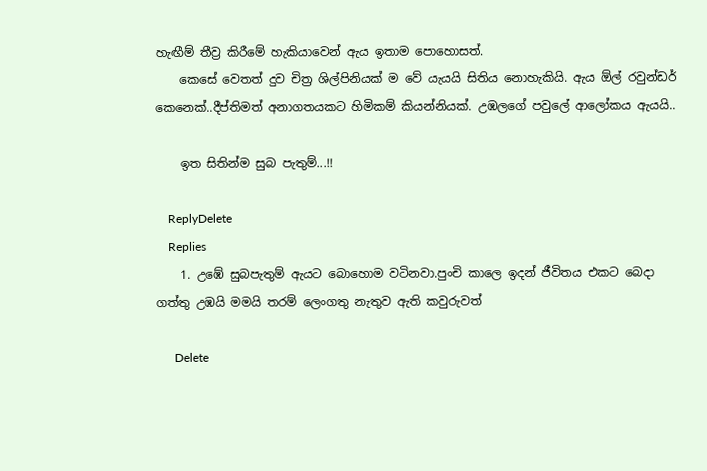හැඟීම් තීව්‍ර කිරීමේ හැකියාවෙන් ඇය ඉතාම පොහොසත්.
    කෙසේ වෙතත් දුව චිත්‍ර ශිල්පිනියක් ම වේ යැයයි සිතිය නොහැකියි. ඇය ඕල් රවුන්ඩර් කෙනෙක්..දීප්තිමත් අනාගතයකට හිමිකම් කියන්නියක්. උඹලගේ පවුලේ ආලෝකය ඇයයි..

    ඉත සිතින්ම සුබ පැතුම්...!!

    ReplyDelete
    Replies
    1. උඹේ සුබපැතුම් ඇයට බොහොම වටිනවා.පුංචි කාලෙ ඉදන් ජීවිතය එකට බෙදා ගත්තු උඹයි මමයි තරම් ලෙංගතු නැතුව ඇති කවුරුවත්

      Delete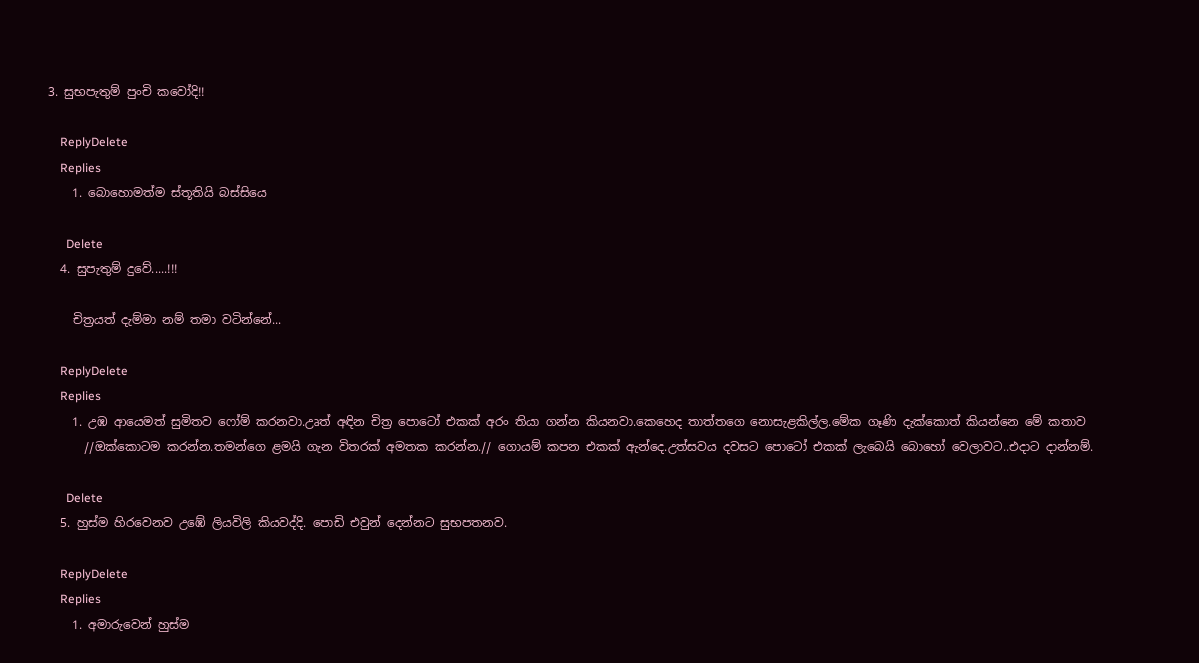3. සුභපැතුම් පුංචි කවෝදි!!

    ReplyDelete
    Replies
    1. බොහොමත්ම ස්තූතියි බස්සියෙ

      Delete
  4. සුපැතුම් දුවේ.....!!!

    චිත්‍රයත් දැම්මා නම් තමා වටින්නේ...

    ReplyDelete
    Replies
    1. උඹ ආයෙමත් සුමිතව ෆෝම් කරනවා.උෘත් අඳින චිත්‍ර පොටෝ එකක් අරං තියා ගන්න කියනවා.කෙහෙද තාත්තගෙ නොසැළකිල්ල.මේක ගෑණි දැක්කොත් කියන්නෙ මේ කතාව
      //ඔක්කොටම කරන්න.තමන්ගෙ ළමයි ගැන විතරක් අමතක කරන්න.// ගොයම් කපන එකක් ඇන්දෙ.උත්සවය දවසට පොටෝ එකක් ලැබෙයි බොහෝ වෙලාවට..එදාට දාන්නම්.

      Delete
  5. හුස්ම හිරවෙනව උඹේ ලියවිලි කියවද්දි. පොඩි එවුන් දෙන්නට සුභපතනව.

    ReplyDelete
    Replies
    1. අමාරුවෙන් හුස්ම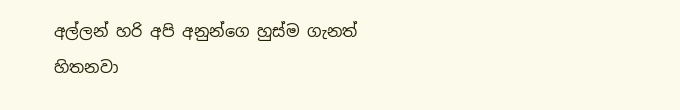අල්ලන් හරි අපි අනුන්ගෙ හුස්ම ගැනත් හිතනවා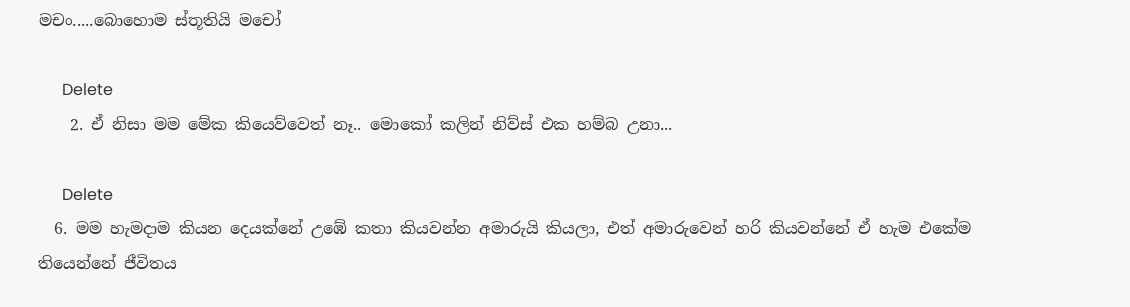මචං.....බොහොම ස්තූතියි මචෝ

      Delete
    2. ඒ නිසා මම මේක කියෙව්වෙත් නෑ.. මොකෝ කලින් නිව්ස් එක හම්බ උනා...

      Delete
  6. මම හැමදාම කියන දෙයක්නේ උඹේ කතා කියවන්න අමාරුයි කියලා, එත් අමාරුවෙන් හරි කියවන්නේ ඒ හැම එකේම තියෙන්නේ ජීවිතය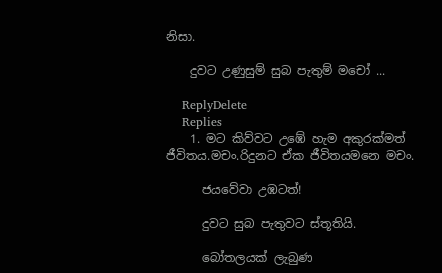නිසා.

    දුවට උණුසුම් සුබ පැතුම් මචෝ ...

    ReplyDelete
    Replies
    1. මට කිව්වට උඹේ හැම අකුරක්මත් ජීවිතය.මචං.රිදුනට ඒක ජීවිතයමනෙ මචං.

      ජයවේවා උඹටත්!

      දුවට සුබ පැතුවට ස්තූතියි.

      බෝතලයක් ලැබුණ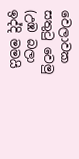වෙලාවක සතුටු වෙමු (උඹ බලා ඉද්දි මමයි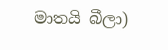මාතයි බීලා)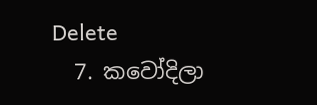Delete
  7. කවෝදිලා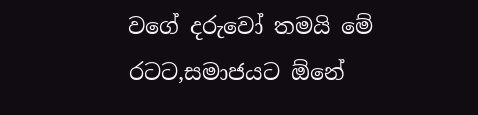වගේ දරුවෝ තමයි මේ රටට,සමාජයට ඕනේ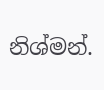නිශ්මන්.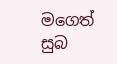මගෙත් සුබ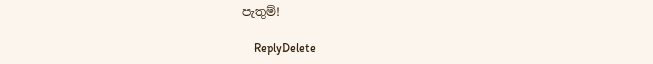පැතුම්!

    ReplyDelete